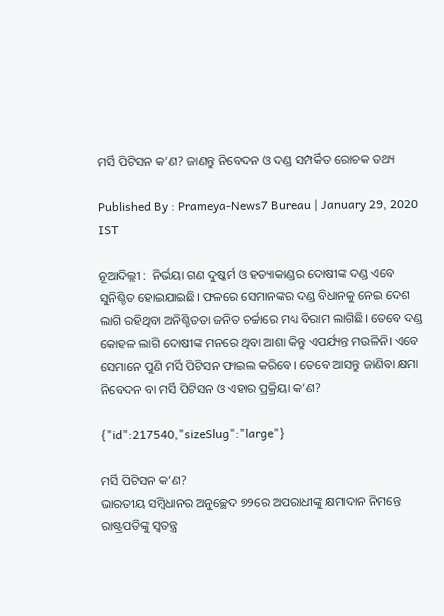ମର୍ସି ପିଟିସନ କ’ଣ? ଜାଣନ୍ତୁ ନିବେଦନ ଓ ଦଣ୍ଡ ସମ୍ପର୍କିତ ରୋଚକ ତଥ୍ୟ

Published By : Prameya-News7 Bureau | January 29, 2020 IST

ନୂଆଦିଲ୍ଲୀ :  ନିର୍ଭୟା ଗଣ ଦୁଷ୍କର୍ମ ଓ ହତ୍ୟାକାଣ୍ଡର ଦୋଷୀଙ୍କ ଦଣ୍ଡ ଏବେ ସୁନିଶ୍ଚିତ ହୋଇଯାଇଛି। ଫଳରେ ସେମାନଙ୍କର ଦଣ୍ଡ ବିଧାନକୁ ନେଇ ଦେଶ ଲାଗି ରହିଥିବା ଅନିଶ୍ଚିତତା ଜନିତ ଚର୍ଚ୍ଚାରେ ମଧ୍ୟ ବିରାମ ଲାଗିଛି। ତେବେ ଦଣ୍ଡ କୋହଳ ଲାଗି ଦୋଷୀଙ୍କ ମନରେ ଥିବା ଆଶା କିନ୍ତୁ ଏପର୍ଯ୍ୟନ୍ତ ମଉଳିନି। ଏବେ ସେମାନେ ପୁଣି ମର୍ସି ପିଟିସନ ଫାଇଲ କରିବେ। ତେବେ ଆସନ୍ତୁ ଜାଣିବା କ୍ଷମା ନିବେଦନ ବା ମର୍ସି ପିଟିସନ ଓ ଏହାର ପ୍ରକ୍ରିୟା କ’ଣ?

{"id":217540,"sizeSlug":"large"}

ମର୍ସି ପିଟିସନ କ’ଣ?
ଭାରତୀୟ ସମ୍ବିଧାନର ଅନୁଚ୍ଛେଦ ୭୨ରେ ଅପରାଧୀଙ୍କୁ କ୍ଷମାଦାନ ନିମନ୍ତେ ରାଷ୍ଟ୍ରପତିଙ୍କୁ ସ୍ୱତନ୍ତ୍ର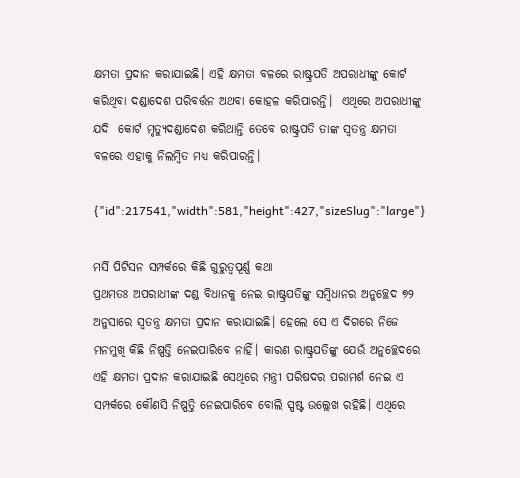କ୍ଷମତା ପ୍ରଦାନ କରାଯାଇଛି। ଏହି କ୍ଷମତା ବଳରେ ରାଷ୍ଟ୍ରପତି ଅପରାଧୀଙ୍କୁ କୋର୍ଟ କରିଥିବା ଦଣ୍ଡାଦେଶ ପରିବର୍ତ୍ତନ ଅଥବା କୋହଳ କରିପାରନ୍ତି।  ଏଥିରେ ଅପରାଧୀଙ୍କୁ ଯଦି  କୋର୍ଟ ମୃତ୍ୟୁଦଣ୍ଡାଦେଶ କରିଥାନ୍ତି ତେବେ ରାଷ୍ଟ୍ରପତି ତାଙ୍କ ସ୍ୱତନ୍ତ୍ର କ୍ଷମତା ବଳରେ ଏହାକୁ ନିଲମ୍ବିତ ମଧ୍ୟ କରିପାରନ୍ତି।

{"id":217541,"width":581,"height":427,"sizeSlug":"large"}

ମର୍ସି ପିଟିସନ ସମ୍ପର୍କରେ କିଛି ଗୁରୁତ୍ୱପୂର୍ଣ୍ଣ କଥା
ପ୍ରଥମତଃ ଅପରାଧୀଙ୍କ ଦଣ୍ଡ ବିଧାନକୁ ନେଇ ରାଷ୍ଟ୍ରପତିଙ୍କୁ ସମ୍ବିଧାନର ଅନୁଚ୍ଛେଦ ୭୨ ଅନୁସାରେ ସ୍ୱତନ୍ତ୍ର କ୍ଷମତା ପ୍ରଦାନ କରାଯାଇଛି। ହେଲେ ସେ ଏ ଦିଗରେ ନିଜେ ମନମୁଖି କିଛି ନିଷ୍ପତ୍ତି ନେଇପାରିବେ ନାହିଁ। କାରଣ ରାଷ୍ଟ୍ରପତିଙ୍କୁ ଯେଉଁ ଅନୁଚ୍ଛେଦରେ ଏହି କ୍ଷମତା ପ୍ରଦାନ କରାଯାଇଛି ସେଥିରେ ମନ୍ତ୍ରୀ ପରିଷଦର ପରାମର୍ଶ ନେଇ ଏ ସମ୍ପର୍କରେ କୌଣସି ନିଷ୍ପତ୍ତି ନେଇପାରିବେ ବୋଲି ସ୍ପଷ୍ଟ ଉଲ୍ଲେଖ ରହିଛି। ଏଥିରେ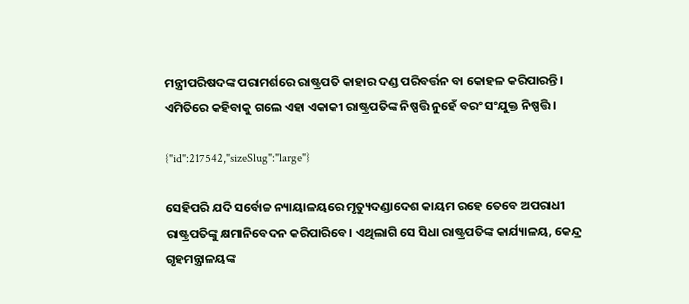ମନ୍ତ୍ରୀପରିଷଦଙ୍କ ପରାମର୍ଶରେ ରାଷ୍ଟ୍ରପତି କାହାର ଦଣ୍ଡ ପରିବର୍ତ୍ତନ ବା କୋହଳ କରିପାରନ୍ତି। ଏମିତିରେ କହିବାକୁ ଗଲେ ଏହା ଏକାକୀ ରାଷ୍ଟ୍ରପତିଙ୍କ ନିଷ୍ପତ୍ତି ନୁହେଁ ବରଂ ସଂଯୁକ୍ତ ନିଷ୍ପତ୍ତି ।

{"id":217542,"sizeSlug":"large"}

ସେହିପରି ଯଦି ସର୍ବୋଚ୍ଚ ନ୍ୟାୟାଳୟରେ ମୃତ୍ୟୁଦଣ୍ଡାଦେଶ କାୟମ ରହେ ତେବେ ଅପରାଧୀ ରାଷ୍ଟ୍ରପତିଙ୍କୁ କ୍ଷମାନିବେଦନ କରିପାରିବେ। ଏଥିଲାଗି ସେ ସିଧା ରାଷ୍ଟ୍ରପତିଙ୍କ କାର୍ଯ୍ୟାଳୟ, କେନ୍ଦ୍ର ଗୃହମନ୍ତ୍ରାଳୟଙ୍କ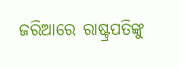ଜରିଆରେ ରାଷ୍ଟ୍ରପତିଙ୍କୁ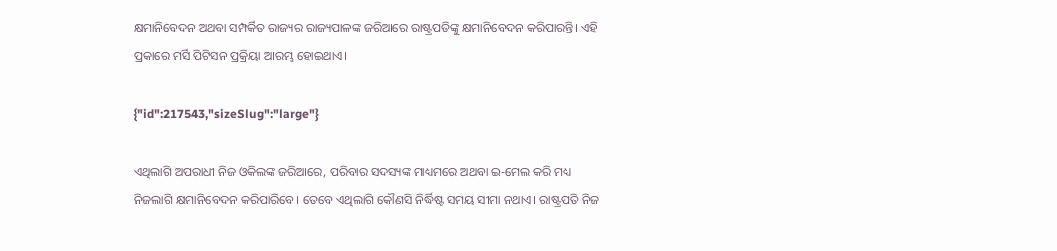କ୍ଷମାନିବେଦନ ଅଥବା ସମ୍ପର୍କିତ ରାଜ୍ୟର ରାଜ୍ୟପାଳଙ୍କ ଜରିଆରେ ରାଷ୍ଟ୍ରପତିଙ୍କୁ କ୍ଷମାନିବେଦନ କରିପାରନ୍ତି। ଏହି ପ୍ରକାରେ ମର୍ସି ପିଟିସନ ପ୍ରକ୍ରିୟା ଆରମ୍ଭ ହୋଇଥାଏ।

{"id":217543,"sizeSlug":"large"}

ଏଥିଲାଗି ଅପରାଧୀ ନିଜ ଓକିଲଙ୍କ ଜରିଆରେ, ପରିବାର ସଦସ୍ୟଙ୍କ ମାଧ୍ୟମରେ ଅଥବା ଇ-ମେଲ କରି ମଧ୍ୟ ନିଜଲାଗି କ୍ଷମାନିବେଦନ କରିପାରିବେ। ତେବେ ଏଥିଲାଗି କୌଣସି ନିର୍ଦ୍ଧିଷ୍ଟ ସମୟ ସୀମା ନଥାଏ। ରାଷ୍ଟ୍ରପତି ନିଜ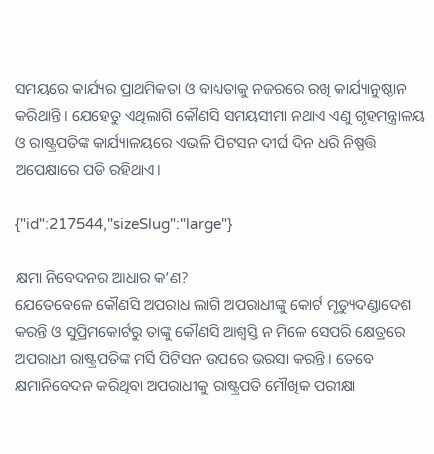ସମୟରେ କାର୍ଯ୍ୟର ପ୍ରାଥମିକତା ଓ ବାଧ୍ୟତାକୁ ନଜରରେ ରଖି କାର୍ଯ୍ୟାନୁଷ୍ଠାନ କରିଥାନ୍ତି। ଯେହେତୁ ଏଥିଲାଗି କୌଣସି ସମୟସୀମା ନଥାଏ ଏଣୁ ଗୃହମନ୍ତ୍ରାଳୟ ଓ ରାଷ୍ଟ୍ରପତିଙ୍କ କାର୍ଯ୍ୟାଳୟରେ ଏଭଳି ପିଟସନ ଦୀର୍ଘ ଦିନ ଧରି ନିଷ୍ପତ୍ତି ଅପେକ୍ଷାରେ ପଡି ରହିଥାଏ।

{"id":217544,"sizeSlug":"large"}

କ୍ଷମା ନିବେଦନର ଆଧାର କ’ଣ?
ଯେତେବେଳେ କୌଣସି ଅପରାଧ ଲାଗି ଅପରାଧୀଙ୍କୁ କୋର୍ଟ ମୃତ୍ୟୁଦଣ୍ଡାଦେଶ କରନ୍ତି ଓ ସୁପ୍ରିମକୋର୍ଟରୁ ତାଙ୍କୁ କୌଣସି ଆଶ୍ୱସ୍ତି ନ ମିଳେ ସେପରି କ୍ଷେତ୍ରରେ ଅପରାଧୀ ରାଷ୍ଟ୍ରପତିଙ୍କ ମର୍ସି ପିଟିସନ ଉପରେ ଭରସା କରନ୍ତି। ତେବେ କ୍ଷମାନିବେଦନ କରିଥିବା ଅପରାଧୀକୁ ରାଷ୍ଟ୍ରପତି ମୌଖିକ ପରୀକ୍ଷା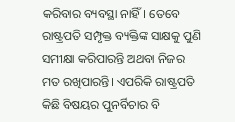କରିବାର ବ୍ୟବସ୍ଥା ନାହିଁ। ତେବେ ରାଷ୍ଟ୍ରପତି ସମ୍ପୃକ୍ତ ବ୍ୟକ୍ତିଙ୍କ ସାକ୍ଷକୁ ପୁଣି ସମୀକ୍ଷା କରିପାରନ୍ତି ଅଥବା ନିଜର ମତ ରଖିପାରନ୍ତି। ଏପରିକି ରାଷ୍ଟ୍ରପତି କିଛି ବିଷୟର ପୁନର୍ବିଚାର ବି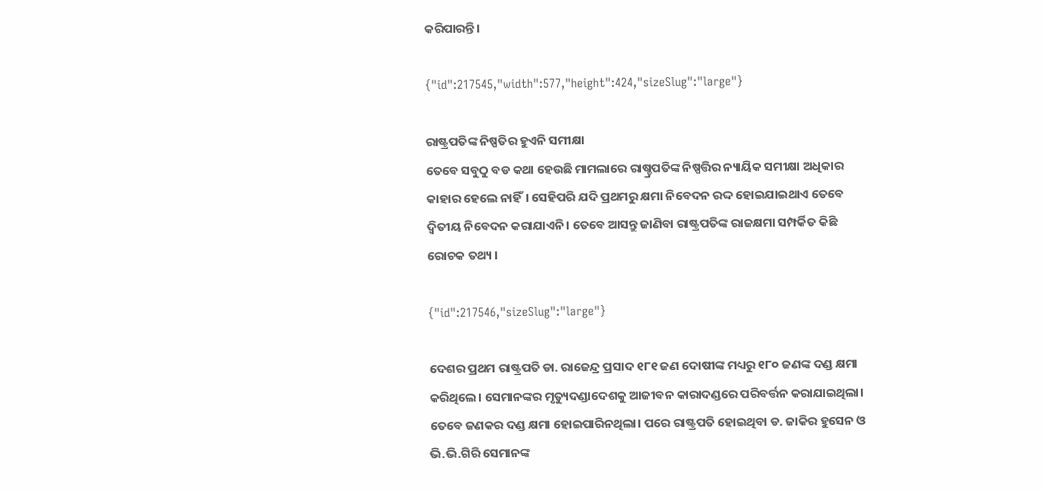କରିପାରନ୍ତି।

{"id":217545,"width":577,"height":424,"sizeSlug":"large"}

ରାଷ୍ଟ୍ରପତିଙ୍କ ନିଷ୍ପତିର ହୁଏନି ସମୀକ୍ଷା
ତେବେ ସବୁଠୁ ବଡ କଥା ହେଉଛି ମାମଲାରେ ରାଷ୍ଚ୍ରପତିଙ୍କ ନିଷ୍ପତ୍ତିର ନ୍ୟାୟିକ ସମୀକ୍ଷା ଅଧିକାର କାହାର ହେଲେ ନାହିଁ। ସେହିପରି ଯଦି ପ୍ରଥମରୁ କ୍ଷମା ନିବେଦନ ରଦ୍ଦ ହୋଇଯାଇଥାଏ ତେବେ ଦ୍ୱିତୀୟ ନିବେଦନ କରାଯାଏନି। ତେବେ ଆସନ୍ତୁ ଜାଣିବା ରାଷ୍ଟ୍ରପତିଙ୍କ ରାଜକ୍ଷମା ସମ୍ପର୍କିତ କିଛି ରୋଚକ ତଥ୍ୟ ।

{"id":217546,"sizeSlug":"large"}

ଦେଶର ପ୍ରଥମ ରାଷ୍ଟ୍ରପତି ଡା. ରାଜେନ୍ଦ୍ର ପ୍ରସାଦ ୧୮୧ ଜଣ ଦୋଷୀଙ୍କ ମଧ୍ୟରୁ ୧୮୦ ଜଣଙ୍କ ଦଣ୍ଡ କ୍ଷମା କରିଥିଲେ। ସେମାନଙ୍କର ମୃତ୍ୟୁଦଣ୍ଡାଦେଶକୁ ଆଜୀବନ କାରାଦଣ୍ଡରେ ପରିବର୍ତ୍ତନ କରାଯାଇଥିଲା। ତେବେ ଜଣକର ଦଣ୍ଡ କ୍ଷମା ହୋଇପାରିନଥିଲା। ପରେ ରାଷ୍ଟ୍ରପତି ହୋଇଥିବା ଡ. ଜାକିର ହୁସେନ ଓ ଭି.ଭି.ଗିରି ସେମାନଙ୍କ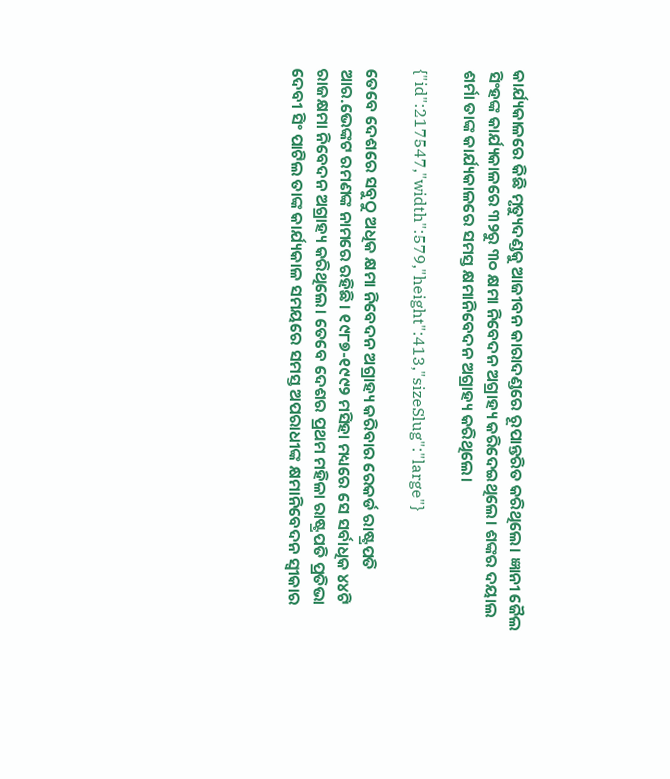କାର୍ଯ୍ୟକାଳରେ କିଛି ମୃତ୍ୟୁଦଣ୍ଡକୁ ଆଜୀବନ କାରାଦଣ୍ଡରେ ରୂପାନ୍ତରିତ କରିଥିଲେ। ଜ୍ଞାନୀ ଜୈଲ ସିଂହଙ୍କ କାର୍ଯ୍ୟକାଳରେ ୩୨ରୁ ୩୦ କ୍ଷମା ନିବେଦନ ଅଗ୍ରାହ୍ୟ କରିଦେଇଥିଲେ। ଶଙ୍କର ଦୟାଲ ଶର୍ମା ତାଙ୍କ କାର୍ଯ୍ୟକାଳରେ ସମସ୍ତ କ୍ଷମାନିବେଦନ ଅଗ୍ରାହ୍ୟ କରିଥିଲେ।

{"id":217547,"width":579,"height":413,"sizeSlug":"large"}

ତେବେ ଦେଶରେ ସବୁଠୁ ଅଧିକ କ୍ଷମା ନିବେଦନ ଅଗ୍ରାହ୍ୟ କରିବାର ରେକର୍ଡ ରାଷ୍ଟ୍ରପତି ଆର.ଭେଙ୍କଟ ରମଣଙ୍କ ନାମରେ ରହିଛି। ୧୯୮୭-୧୯୯୨ ମସିହା ମଧ୍ୟରେ ସେ ସର୍ବାଧିକ ୪୪ଟି ରାଜକ୍ଷମା ନିବେଦନ ଅଗ୍ରାହ୍ୟ କରିଥିଲେ। ତେବେ ଦେଶର ପ୍ରଥମ ମହିଳା ରାଷ୍ଟ୍ରପତି ପ୍ରତିଭା ଦେବୀ ସିଂ ପାଟିଲ ତାଙ୍କ କାର୍ଯ୍ୟକାଳ ସମୟରେ ସମସ୍ତ ଅପରାଧୀଙ୍କ କ୍ଷମାନିବେଦନ ସ୍ୱୀକାର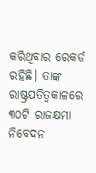କରିଥିବାର ରେକର୍ଡ ରହିଛି। ତାଙ୍କ ରାଷ୍ଟ୍ରପତିତ୍ୱକାଳରେ ୩୦ଟି ରାଜକ୍ଷମା ନିବେଦନ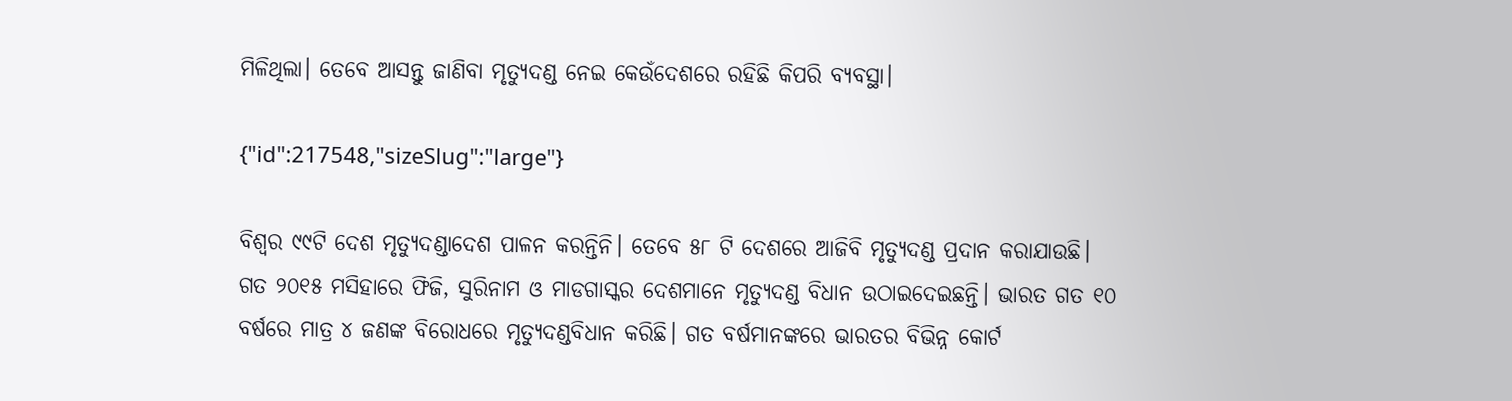ମିଳିଥିଲା। ତେବେ ଆସନ୍ତୁ ଜାଣିବା ମୃତ୍ୟୁଦଣ୍ଡ ନେଇ କେଉଁଦେଶରେ ରହିଛି କିପରି ବ୍ୟବସ୍ଥା।

{"id":217548,"sizeSlug":"large"}

ବିଶ୍ୱର ୯୯ଟି ଦେଶ ମୃତ୍ୟୁଦଣ୍ଡାଦେଶ ପାଳନ କରନ୍ତିନି। ତେବେ ୫୮ ଟି ଦେଶରେ ଆଜିବି ମୃତ୍ୟୁଦଣ୍ଡ ପ୍ରଦାନ କରାଯାଉଛି। ଗତ ୨୦୧୫ ମସିହାରେ ଫିଜି, ସୁରିନାମ ଓ ମାଡଗାସ୍କର ଦେଶମାନେ ମୃତ୍ୟୁଦଣ୍ଡ ବିଧାନ ଉଠାଇଦେଇଛନ୍ତି। ଭାରତ ଗତ ୧୦ ବର୍ଷରେ ମାତ୍ର ୪ ଜଣଙ୍କ ବିରୋଧରେ ମୃତ୍ୟୁଦଣ୍ଡବିଧାନ କରିଛି। ଗତ ବର୍ଷମାନଙ୍କରେ ଭାରତର ବିଭିନ୍ନ କୋର୍ଟ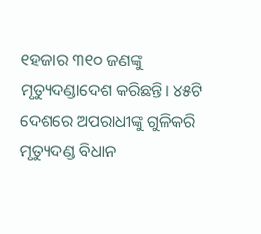୧ହଜାର ୩୧୦ ଜଣଙ୍କୁ ମୃତ୍ୟୁଦଣ୍ଡାଦେଶ କରିଛନ୍ତି। ୪୫ଟି ଦେଶରେ ଅପରାଧୀଙ୍କୁ ଗୁଳିକରି ମୃତ୍ୟୁଦଣ୍ଡ ବିଧାନ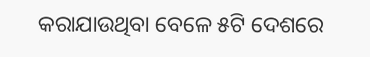କରାଯାଉଥିବା ବେଳେ ୫ଟି ଦେଶରେ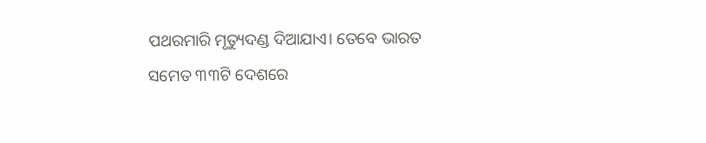ପଥରମାରି ମୃତ୍ୟୁଦଣ୍ଡ ଦିଆଯାଏ। ତେବେ ଭାରତ ସମେତ ୩୩ଟି ଦେଶରେ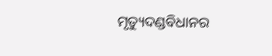ମୃତ୍ୟୁଦଣ୍ଡବିଧାନର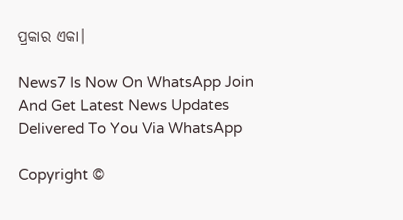ପ୍ରକାର ଏକା।

News7 Is Now On WhatsApp Join And Get Latest News Updates Delivered To You Via WhatsApp

Copyright ©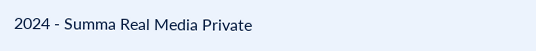2024 - Summa Real Media Private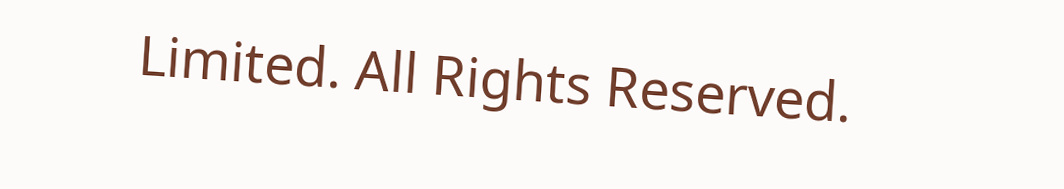Limited. All Rights Reserved.